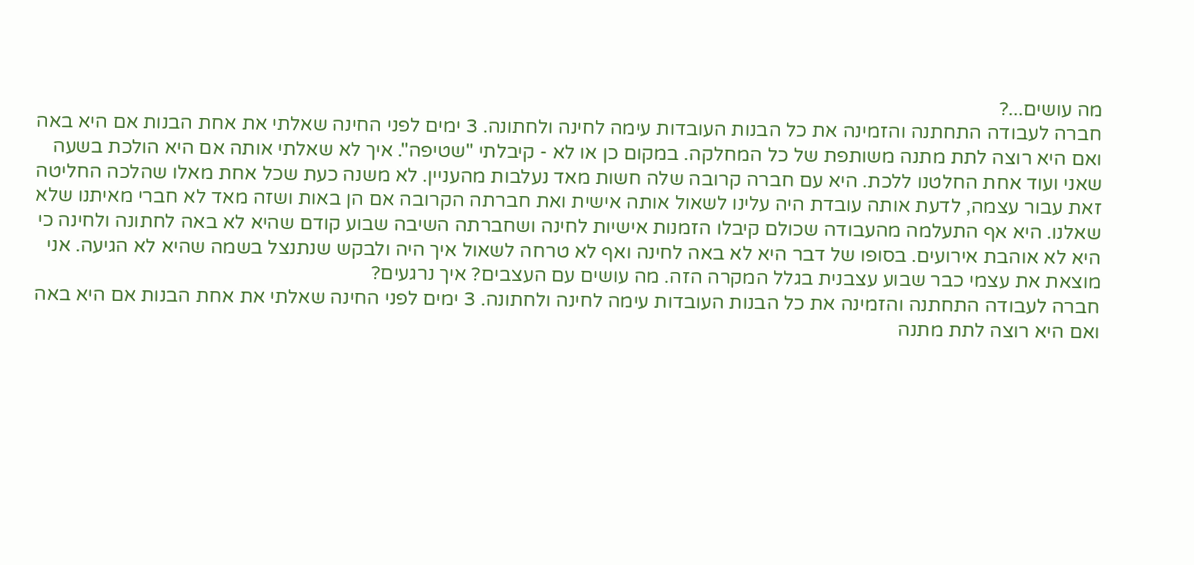מה עושים...?
חברה לעבודה התחתנה והזמינה את כל הבנות העובדות עימה לחינה ולחתונה. 3 ימים לפני החינה שאלתי את אחת הבנות אם היא באה ואם היא רוצה לתת מתנה משותפת של כל המחלקה. במקום כן או לא - קיבלתי "שטיפה". איך לא שאלתי אותה אם היא הולכת בשעה שאני ועוד אחת החלטנו ללכת. היא עם חברה קרובה שלה חשות מאד נעלבות מהעניין. לא משנה כעת שכל אחת מאלו שהלכה החליטה זאת עבור עצמה, לדעת אותה עובדת היה עלינו לשאול אותה אישית ואת חברתה הקרובה אם הן באות ושזה מאד לא חברי מאיתנו שלא שאלנו. היא אף התעלמה מהעבודה שכולם קיבלו הזמנות אישיות לחינה ושחברתה השיבה שבוע קודם שהיא לא באה לחתונה ולחינה כי היא לא אוהבת אירועים. בסופו של דבר היא לא באה לחינה ואף לא טרחה לשאול איך היה ולבקש שנתנצל בשמה שהיא לא הגיעה. אני מוצאת את עצמי כבר שבוע עצבנית בגלל המקרה הזה. מה עושים עם העצבים? איך נרגעים?
חברה לעבודה התחתנה והזמינה את כל הבנות העובדות עימה לחינה ולחתונה. 3 ימים לפני החינה שאלתי את אחת הבנות אם היא באה ואם היא רוצה לתת מתנה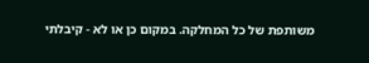משותפת של כל המחלקה. במקום כן או לא - קיבלתי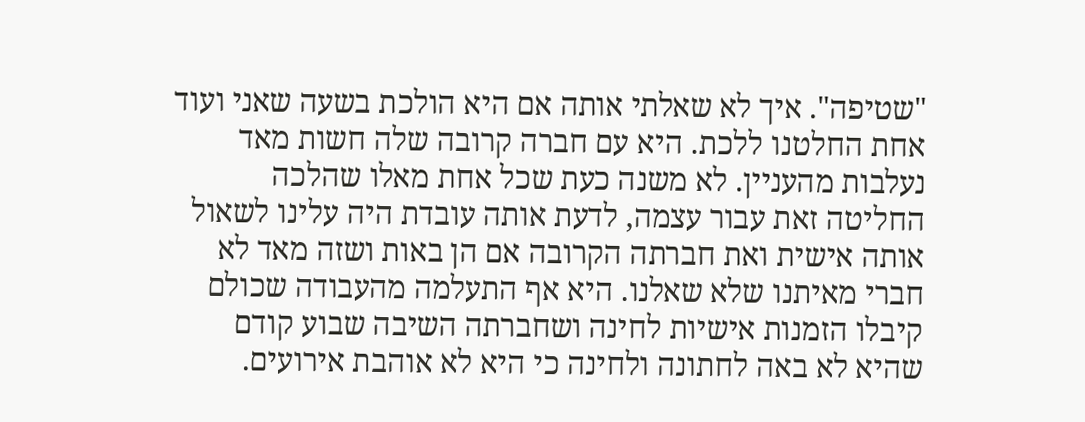"שטיפה". איך לא שאלתי אותה אם היא הולכת בשעה שאני ועוד אחת החלטנו ללכת. היא עם חברה קרובה שלה חשות מאד נעלבות מהעניין. לא משנה כעת שכל אחת מאלו שהלכה החליטה זאת עבור עצמה, לדעת אותה עובדת היה עלינו לשאול אותה אישית ואת חברתה הקרובה אם הן באות ושזה מאד לא חברי מאיתנו שלא שאלנו. היא אף התעלמה מהעבודה שכולם קיבלו הזמנות אישיות לחינה ושחברתה השיבה שבוע קודם שהיא לא באה לחתונה ולחינה כי היא לא אוהבת אירועים.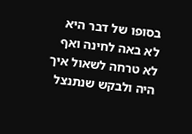בסופו של דבר היא לא באה לחינה ואף לא טרחה לשאול איך היה ולבקש שנתנצל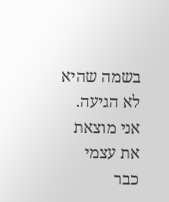בשמה שהיא לא הגיעה. אני מוצאת את עצמי כבר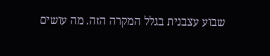שבוע עצבנית בגלל המקרה הזה. מה עושים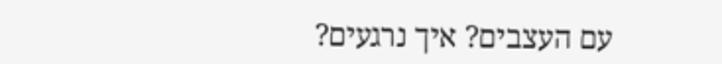עם העצבים? איך נרגעים?